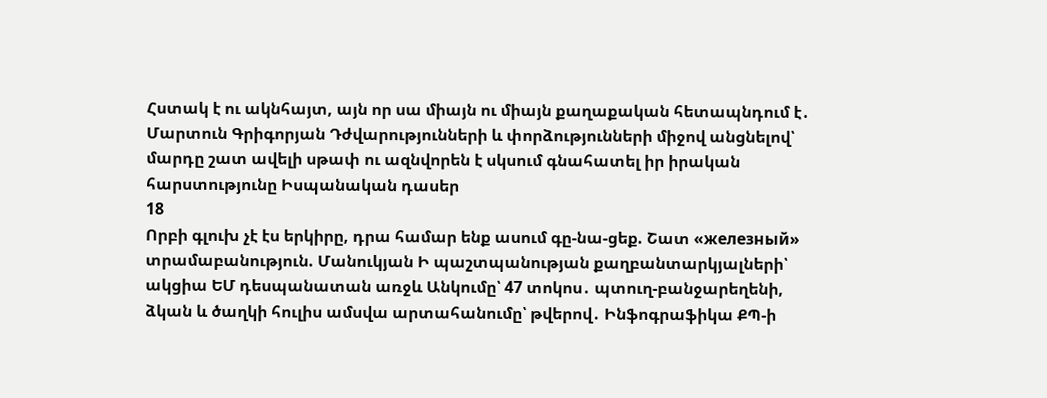Հստակ է ու ակնհայտ, այն որ սա միայն ու միայն քաղաքական հետապնդում է․ Մարտուն Գրիգորյան Դժվարությունների և փորձությունների միջով անցնելով՝ մարդը շատ ավելի սթափ ու ազնվորեն է սկսում գնահատել իր իրական հարստությունը Իսպանական դասեր
18
Որբի գլուխ չէ էս երկիրը, դրա համար ենք ասում գը-նա-ցեք. Շատ «железный» տրամաբանություն. Մանուկյան Ի պաշտպանության քաղբանտարկյալների՝ ակցիա ԵՄ դեսպանատան առջև Անկումը՝ 47 տոկոս․ պտուղ-բանջարեղենի, ձկան և ծաղկի հուլիս ամսվա արտահանումը՝ թվերով․ Ինֆոգրաֆիկա ՔՊ-ի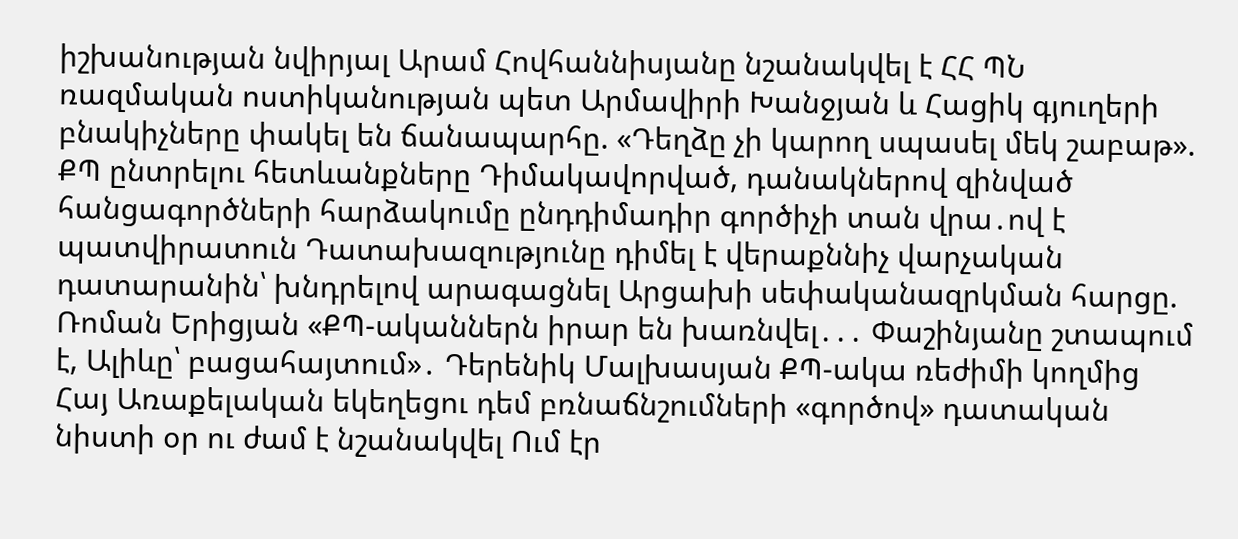իշխանության նվիրյալ Արամ Հովհաննիսյանը նշանակվել է ՀՀ ՊՆ ռազմական ոստիկանության պետ Արմավիրի Խանջյան և Հացիկ գյուղերի բնակիչները փակել են ճանապարհը. «Դեղձը չի կարող սպասել մեկ շաբաթ». ՔՊ ընտրելու հետևանքները Դիմակավորված, դանակներով զինված հանցագործների հարձակումը ընդդիմադիր գործիչի տան վրա․ով է պատվիրատուն Դատախազությունը դիմել է վերաքննիչ վարչական դատարանին՝ խնդրելով արագացնել Արցախի սեփականազրկման հարցը. Ռոման Երիցյան «ՔՊ-ականներն իրար են խառնվել․․․ Փաշինյանը շտապում է, Ալիևը՝ բացահայտում»․ Դերենիկ Մալխասյան ՔՊ-ակա ռեժիմի կողմից Հայ Առաքելական եկեղեցու դեմ բռնաճնշումների «գործով» դատական նիստի օր ու ժամ է նշանակվել Ում էր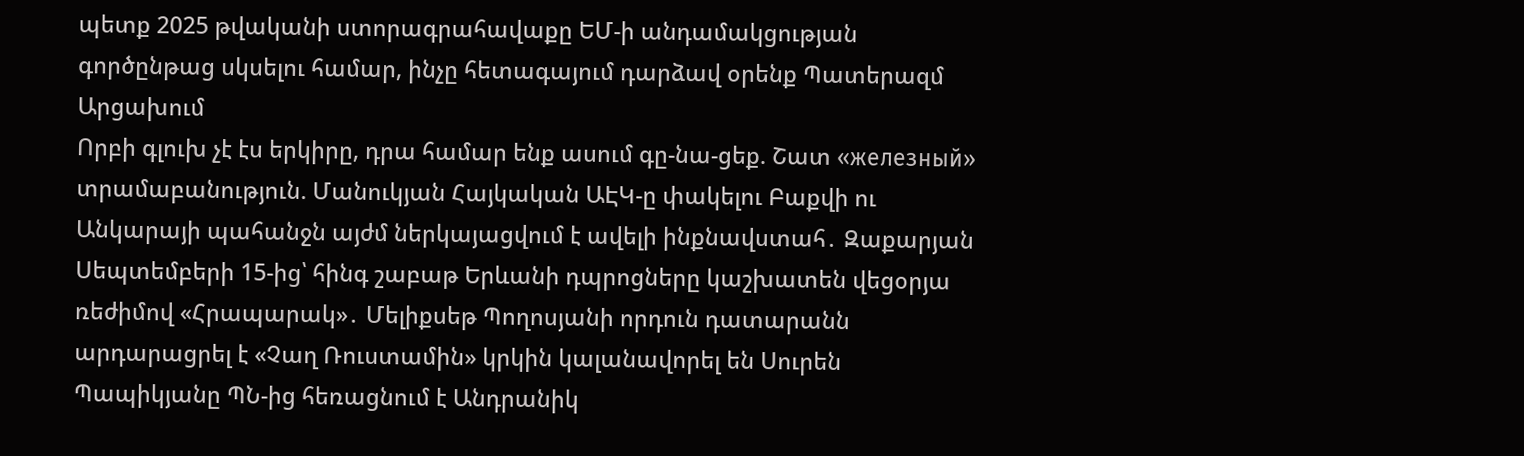պետք 2025 թվականի ստորագրահավաքը ԵՄ-ի անդամակցության գործընթաց սկսելու համար, ինչը հետագայում դարձավ օրենք Պատերազմ Արցախում
Որբի գլուխ չէ էս երկիրը, դրա համար ենք ասում գը-նա-ցեք. Շատ «железный» տրամաբանություն. Մանուկյան Հայկական ԱԷԿ-ը փակելու Բաքվի ու Անկարայի պահանջն այժմ ներկայացվում է ավելի ինքնավստահ․ Զաքարյան Սեպտեմբերի 15-ից՝ հինգ շաբաթ Երևանի դպրոցները կաշխատեն վեցօրյա ռեժիմով «Հրապարակ»․ Մելիքսեթ Պողոսյանի որդուն դատարանն արդարացրել է «Չաղ Ռուստամին» կրկին կալանավորել են Սուրեն Պապիկյանը ՊՆ-ից հեռացնում է Անդրանիկ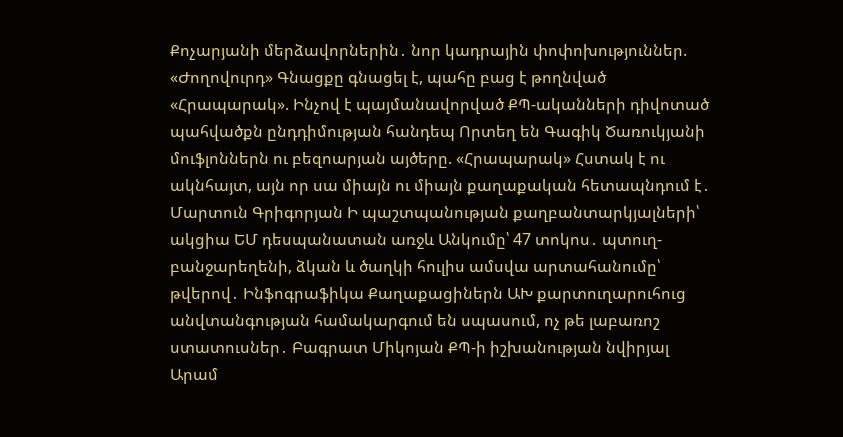Քոչարյանի մերձավորներին․ նոր կադրային փոփոխություններ. «Ժողովուրդ» Գնացքը գնացել է, պահը բաց է թողնված «Հրապարակ». Ինչով է պայմանավորված ՔՊ-ականների դիվոտած պահվածքն ընդդիմության հանդեպ Որտեղ են Գագիկ Ծառուկյանի մուֆլոններն ու բեզոարյան այծերը. «Հրապարակ» Հստակ է ու ակնհայտ, այն որ սա միայն ու միայն քաղաքական հետապնդում է․ Մարտուն Գրիգորյան Ի պաշտպանության քաղբանտարկյալների՝ ակցիա ԵՄ դեսպանատան առջև Անկումը՝ 47 տոկոս․ պտուղ-բանջարեղենի, ձկան և ծաղկի հուլիս ամսվա արտահանումը՝ թվերով․ Ինֆոգրաֆիկա Քաղաքացիներն ԱԽ քարտուղարուհուց անվտանգության համակարգում են սպասում, ոչ թե լաբառոշ ստատուսներ․ Բագրատ Միկոյան ՔՊ-ի իշխանության նվիրյալ Արամ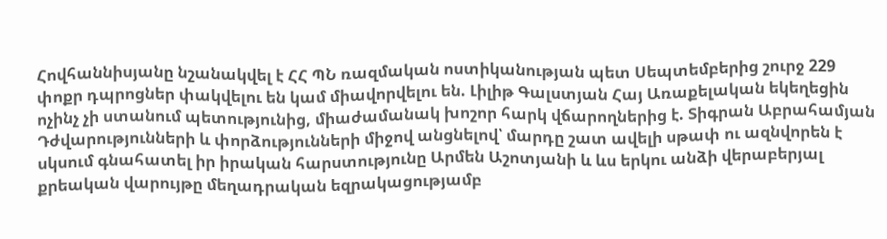Հովհաննիսյանը նշանակվել է ՀՀ ՊՆ ռազմական ոստիկանության պետ Սեպտեմբերից շուրջ 229 փոքր դպրոցներ փակվելու են կամ միավորվելու են. Լիլիթ Գալստյան Հայ Առաքելական եկեղեցին ոչինչ չի ստանում պետությունից, միաժամանակ խոշոր հարկ վճարողներից է. Տիգրան Աբրահամյան Դժվարությունների և փորձությունների միջով անցնելով՝ մարդը շատ ավելի սթափ ու ազնվորեն է սկսում գնահատել իր իրական հարստությունը Արմեն Աշոտյանի և ևս երկու անձի վերաբերյալ քրեական վարույթը մեղադրական եզրակացությամբ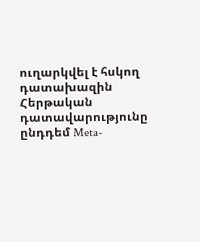ուղարկվել է հսկող դատախազին Հերթական դատավարությունը ընդդեմ Meta-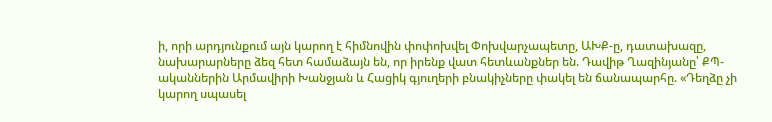ի, որի արդյունքում այն կարող է հիմնովին փոփոխվել Փոխվարչապետը, ԱԽՔ-ը, դատախազը, նախարարները ձեզ հետ համաձայն են, որ իրենք վատ հետևանքներ են. Դավիթ Ղազինյանը՝ ՔՊ-ականներին Արմավիրի Խանջյան և Հացիկ գյուղերի բնակիչները փակել են ճանապարհը. «Դեղձը չի կարող սպասել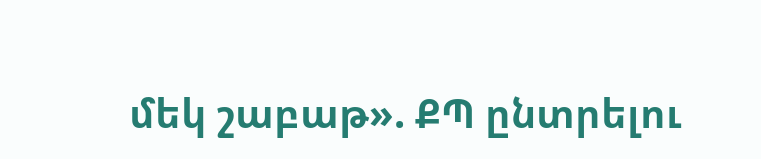մեկ շաբաթ». ՔՊ ընտրելու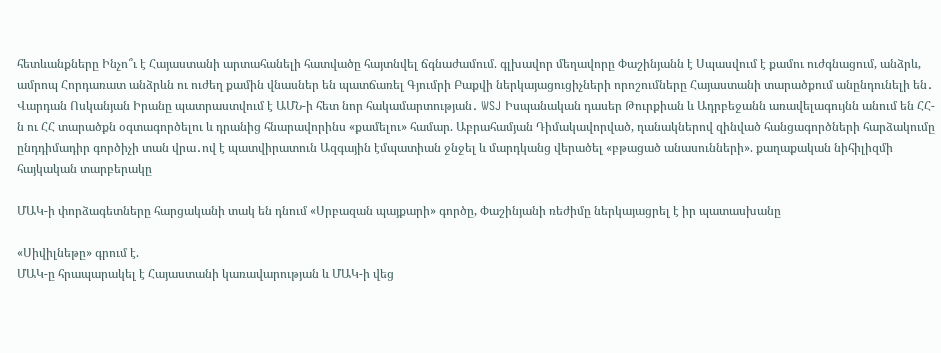հետևանքները Ինչո՞ւ է Հայաստանի արտահանելի հատվածը հայտնվել ճգնաժամում. գլխավոր մեղավորը Փաշինյանն է Սպասվում է քամու ուժգնացում, անձրև, ամրոպ Հորդառատ անձրևն ու ուժեղ քամին վնասներ են պատճառել Գյումրի Բաքվի ներկայացուցիչների որոշումները Հայաստանի տարածքում անընդունելի են․ Վարդան Ոսկանյան Իրանը պատրաստվում է ԱՄՆ-ի հետ նոր հակամարտության․ WSJ Իսպանական դասեր Թուրքիան և Ադրբեջանն առավելագույնն անում են ՀՀ-ն ու ՀՀ տարածքն օգտագործելու և դրանից հնարավորինս «քամելու» համար. Աբրահամյան Դիմակավորված, դանակներով զինված հանցագործների հարձակումը ընդդիմադիր գործիչի տան վրա․ով է պատվիրատուն Ազգային էմպատիան ջնջել և մարդկանց վերածել «բթացած անասունների». քաղաքական նիհիլիզմի հայկական տարբերակը

ՄԱԿ-ի փորձագետները հարցականի տակ են դնում «Սրբազան պայքարի» գործը, Փաշինյանի ռեժիմը ներկայացրել է իր պատասխանը

«Սիվիլնեթը» գրում է.
ՄԱԿ-ը հրապարակել է Հայաստանի կառավարության և ՄԱԿ-ի վեց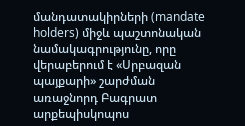մանդատակիրների (mandate holders) միջև պաշտոնական նամակագրությունը, որը վերաբերում է «Սրբազան պայքարի» շարժման առաջնորդ Բագրատ արքեպիսկոպոս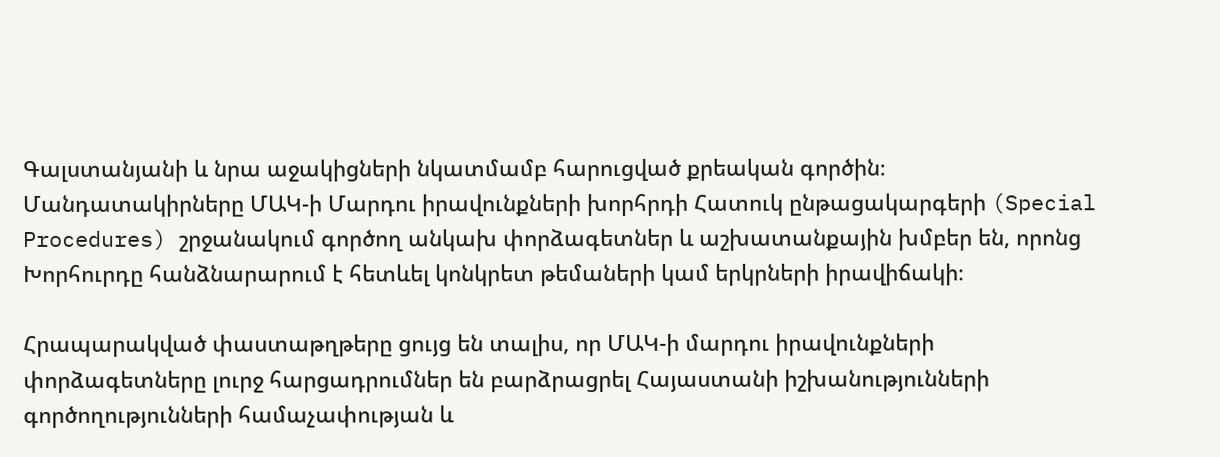Գալստանյանի և նրա աջակիցների նկատմամբ հարուցված քրեական գործին։ Մանդատակիրները ՄԱԿ-ի Մարդու իրավունքների խորհրդի Հատուկ ընթացակարգերի (Special Procedures) շրջանակում գործող անկախ փորձագետներ և աշխատանքային խմբեր են, որոնց Խորհուրդը հանձնարարում է հետևել կոնկրետ թեմաների կամ երկրների իրավիճակի։

Հրապարակված փաստաթղթերը ցույց են տալիս, որ ՄԱԿ-ի մարդու իրավունքների փորձագետները լուրջ հարցադրումներ են բարձրացրել Հայաստանի իշխանությունների գործողությունների համաչափության և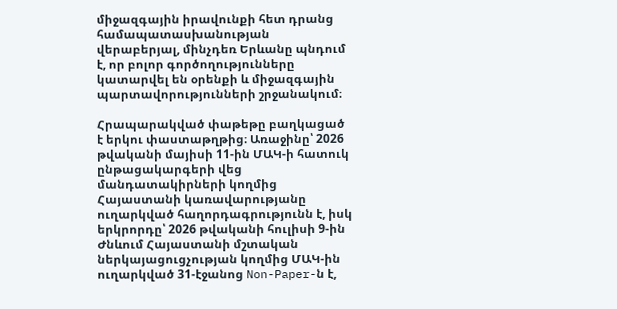միջազգային իրավունքի հետ դրանց համապատասխանության վերաբերյալ, մինչդեռ Երևանը պնդում է, որ բոլոր գործողությունները կատարվել են օրենքի և միջազգային պարտավորությունների շրջանակում։

Հրապարակված փաթեթը բաղկացած է երկու փաստաթղթից։ Առաջինը՝ 2026 թվականի մայիսի 11-ին ՄԱԿ-ի հատուկ ընթացակարգերի վեց մանդատակիրների կողմից Հայաստանի կառավարությանը ուղարկված հաղորդագրությունն է, իսկ երկրորդը՝ 2026 թվականի հուլիսի 9-ին Ժնևում Հայաստանի մշտական ներկայացուցչության կողմից ՄԱԿ-ին ուղարկված 31-էջանոց Non-Paper-ն է,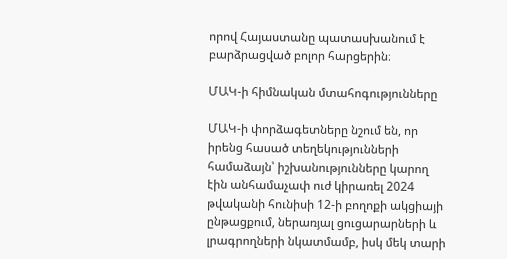որով Հայաստանը պատասխանում է բարձրացված բոլոր հարցերին։

ՄԱԿ-ի հիմնական մտահոգությունները

ՄԱԿ-ի փորձագետները նշում են, որ իրենց հասած տեղեկությունների համաձայն՝ իշխանությունները կարող էին անհամաչափ ուժ կիրառել 2024 թվականի հունիսի 12-ի բողոքի ակցիայի ընթացքում, ներառյալ ցուցարարների և լրագրողների նկատմամբ, իսկ մեկ տարի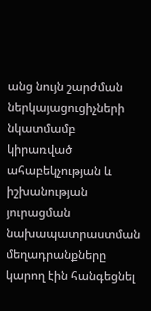անց նույն շարժման ներկայացուցիչների նկատմամբ կիրառված ահաբեկչության և իշխանության յուրացման նախապատրաստման մեղադրանքները կարող էին հանգեցնել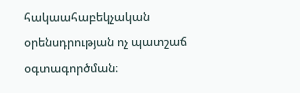հակաահաբեկչական օրենսդրության ոչ պատշաճ օգտագործման։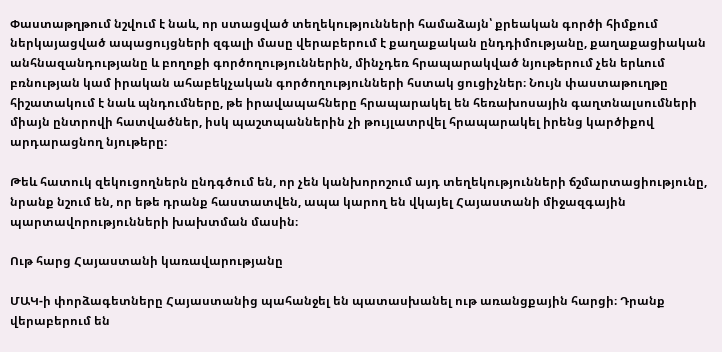Փաստաթղթում նշվում է նաև, որ ստացված տեղեկությունների համաձայն՝ քրեական գործի հիմքում ներկայացված ապացույցների զգալի մասը վերաբերում է քաղաքական ընդդիմությանը, քաղաքացիական անհնազանդությանը և բողոքի գործողություններին, մինչդեռ հրապարակված նյութերում չեն երևում բռնության կամ իրական ահաբեկչական գործողությունների հստակ ցուցիչներ։ Նույն փաստաթուղթը հիշատակում է նաև պնդումները, թե իրավապահները հրապարակել են հեռախոսային գաղտնալսումների միայն ընտրովի հատվածներ, իսկ պաշտպաններին չի թույլատրվել հրապարակել իրենց կարծիքով արդարացնող նյութերը։

Թեև հատուկ զեկուցողներն ընդգծում են, որ չեն կանխորոշում այդ տեղեկությունների ճշմարտացիությունը, նրանք նշում են, որ եթե դրանք հաստատվեն, ապա կարող են վկայել Հայաստանի միջազգային պարտավորությունների խախտման մասին։

Ութ հարց Հայաստանի կառավարությանը

ՄԱԿ-ի փորձագետները Հայաստանից պահանջել են պատասխանել ութ առանցքային հարցի։ Դրանք վերաբերում են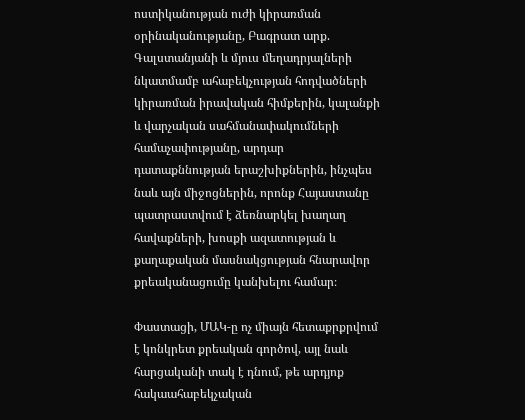ոստիկանության ուժի կիրառման օրինականությանը, Բագրատ արք. Գալստանյանի և մյուս մեղադրյալների նկատմամբ ահաբեկչության հոդվածների կիրառման իրավական հիմքերին, կալանքի և վարչական սահմանափակումների համաչափությանը, արդար դատաքննության երաշխիքներին, ինչպես նաև այն միջոցներին, որոնք Հայաստանը պատրաստվում է ձեռնարկել խաղաղ հավաքների, խոսքի ազատության և քաղաքական մասնակցության հնարավոր քրեականացումը կանխելու համար։

Փաստացի, ՄԱԿ-ը ոչ միայն հետաքրքրվում է կոնկրետ քրեական գործով, այլ նաև հարցականի տակ է դնում, թե արդյոք հակաահաբեկչական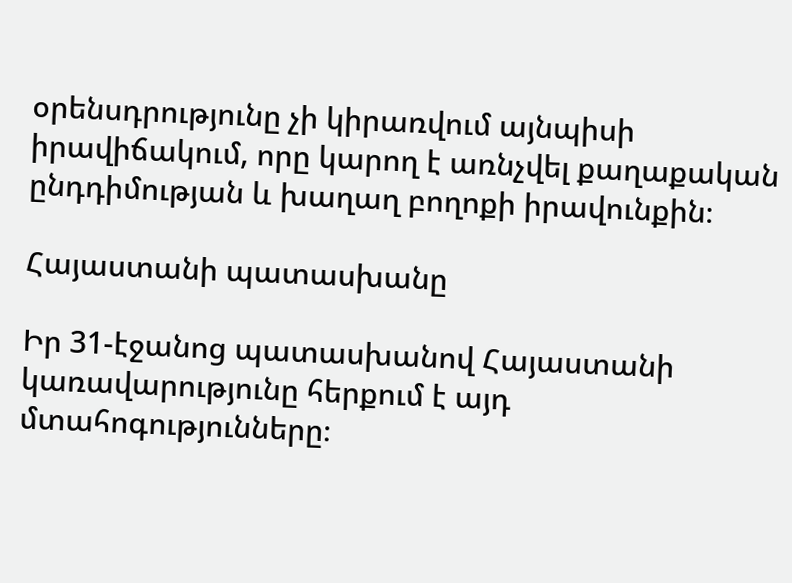օրենսդրությունը չի կիրառվում այնպիսի իրավիճակում, որը կարող է առնչվել քաղաքական ընդդիմության և խաղաղ բողոքի իրավունքին։

Հայաստանի պատասխանը

Իր 31-էջանոց պատասխանով Հայաստանի կառավարությունը հերքում է այդ մտահոգությունները։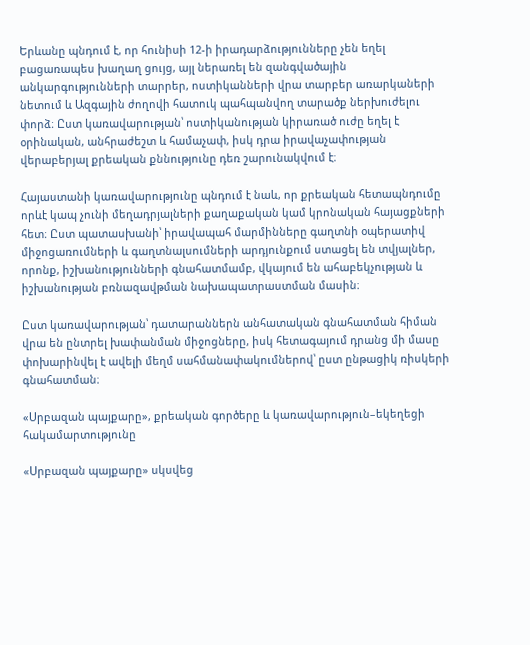Երևանը պնդում է, որ հունիսի 12-ի իրադարձությունները չեն եղել բացառապես խաղաղ ցույց, այլ ներառել են զանգվածային անկարգությունների տարրեր, ոստիկանների վրա տարբեր առարկաների նետում և Ազգային ժողովի հատուկ պահպանվող տարածք ներխուժելու փորձ։ Ըստ կառավարության՝ ոստիկանության կիրառած ուժը եղել է օրինական, անհրաժեշտ և համաչափ, իսկ դրա իրավաչափության վերաբերյալ քրեական քննությունը դեռ շարունակվում է։

Հայաստանի կառավարությունը պնդում է նաև, որ քրեական հետապնդումը որևէ կապ չունի մեղադրյալների քաղաքական կամ կրոնական հայացքների հետ։ Ըստ պատասխանի՝ իրավապահ մարմինները գաղտնի օպերատիվ միջոցառումների և գաղտնալսումների արդյունքում ստացել են տվյալներ, որոնք, իշխանությունների գնահատմամբ, վկայում են ահաբեկչության և իշխանության բռնազավթման նախապատրաստման մասին։

Ըստ կառավարության՝ դատարաններն անհատական գնահատման հիման վրա են ընտրել խափանման միջոցները, իսկ հետագայում դրանց մի մասը փոխարինվել է ավելի մեղմ սահմանափակումներով՝ ըստ ընթացիկ ռիսկերի գնահատման։

«Սրբազան պայքարը», քրեական գործերը և կառավարություն–եկեղեցի հակամարտությունը

«Սրբազան պայքարը» սկսվեց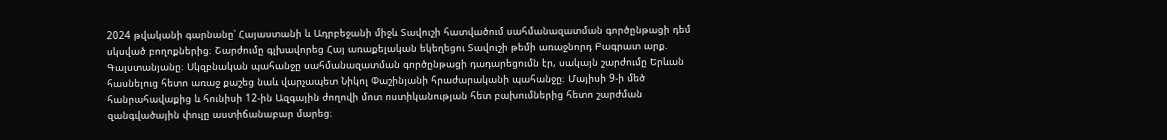2024 թվականի գարնանը՝ Հայաստանի և Ադրբեջանի միջև Տավուշի հատվածում սահմանազատման գործընթացի դեմ սկսված բողոքներից։ Շարժումը գլխավորեց Հայ առաքելական եկեղեցու Տավուշի թեմի առաջնորդ Բագրատ արք. Գալստանյանը։ Սկզբնական պահանջը սահմանազատման գործընթացի դադարեցումն էր, սակայն շարժումը Երևան հասնելուց հետո առաջ քաշեց նաև վարչապետ Նիկոլ Փաշինյանի հրաժարականի պահանջը։ Մայիսի 9-ի մեծ հանրահավաքից և հունիսի 12-ին Ազգային ժողովի մոտ ոստիկանության հետ բախումներից հետո շարժման զանգվածային փուլը աստիճանաբար մարեց։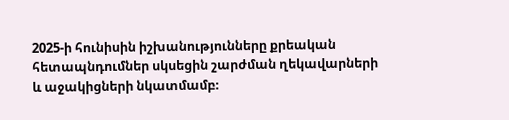2025-ի հունիսին իշխանությունները քրեական հետապնդումներ սկսեցին շարժման ղեկավարների և աջակիցների նկատմամբ։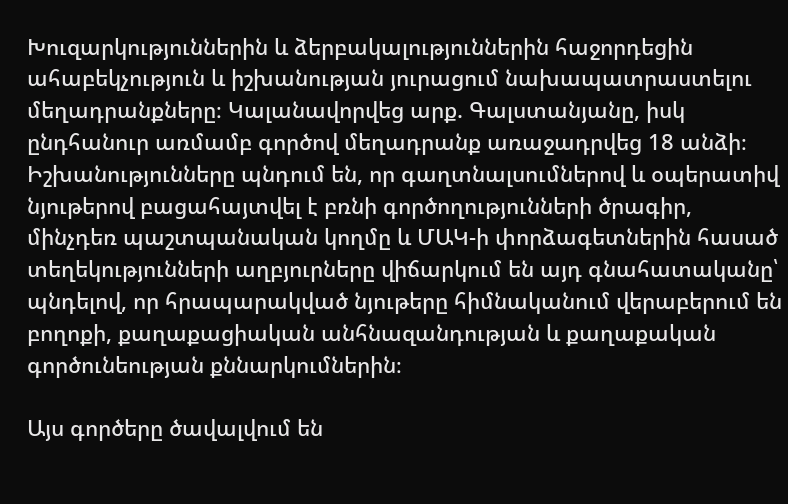Խուզարկություններին և ձերբակալություններին հաջորդեցին ահաբեկչություն և իշխանության յուրացում նախապատրաստելու մեղադրանքները։ Կալանավորվեց արք. Գալստանյանը, իսկ ընդհանուր առմամբ գործով մեղադրանք առաջադրվեց 18 անձի։ Իշխանությունները պնդում են, որ գաղտնալսումներով և օպերատիվ նյութերով բացահայտվել է բռնի գործողությունների ծրագիր, մինչդեռ պաշտպանական կողմը և ՄԱԿ-ի փորձագետներին հասած տեղեկությունների աղբյուրները վիճարկում են այդ գնահատականը՝ պնդելով, որ հրապարակված նյութերը հիմնականում վերաբերում են բողոքի, քաղաքացիական անհնազանդության և քաղաքական գործունեության քննարկումներին։

Այս գործերը ծավալվում են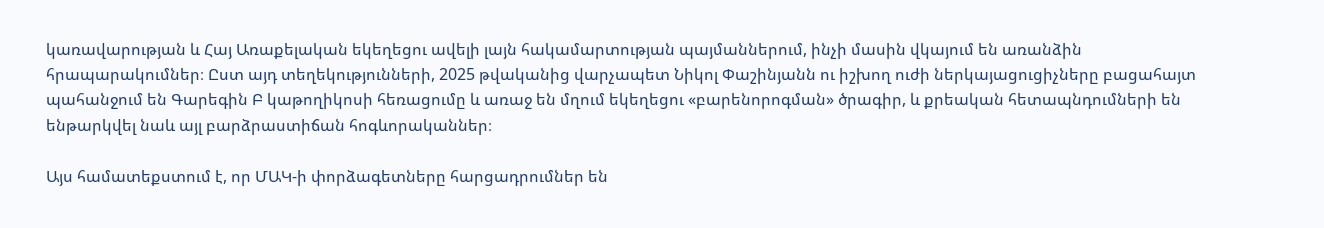կառավարության և Հայ Առաքելական եկեղեցու ավելի լայն հակամարտության պայմաններում, ինչի մասին վկայում են առանձին հրապարակումներ։ Ըստ այդ տեղեկությունների, 2025 թվականից վարչապետ Նիկոլ Փաշինյանն ու իշխող ուժի ներկայացուցիչները բացահայտ պահանջում են Գարեգին Բ կաթողիկոսի հեռացումը և առաջ են մղում եկեղեցու «բարենորոգման» ծրագիր, և քրեական հետապնդումների են ենթարկվել նաև այլ բարձրաստիճան հոգևորականներ։

Այս համատեքստում է, որ ՄԱԿ-ի փորձագետները հարցադրումներ են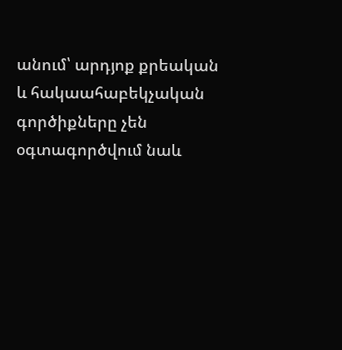անում՝ արդյոք քրեական և հակաահաբեկչական գործիքները չեն օգտագործվում նաև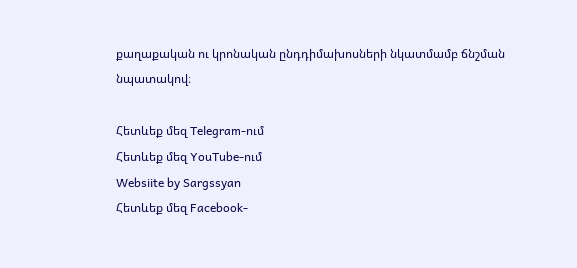քաղաքական ու կրոնական ընդդիմախոսների նկատմամբ ճնշման նպատակով։

Հետևեք մեզ Telegram-ում
Հետևեք մեզ YouTube-ում
Websiite by Sargssyan
Հետևեք մեզ Facebook-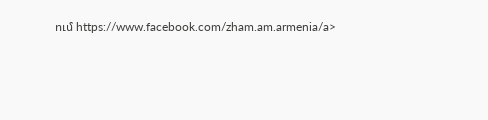ում https://www.facebook.com/zham.am.armenia/a>